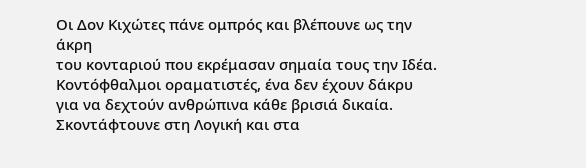Οι Δον Κιχώτες πάνε ομπρός και βλέπουνε ως την άκρη
του κονταριού που εκρέμασαν σημαία τους την Ιδέα.
Κοντόφθαλμοι οραματιστές, ένα δεν έχουν δάκρυ
για να δεχτούν ανθρώπινα κάθε βρισιά δικαία.
Σκοντάφτουνε στη Λογική και στα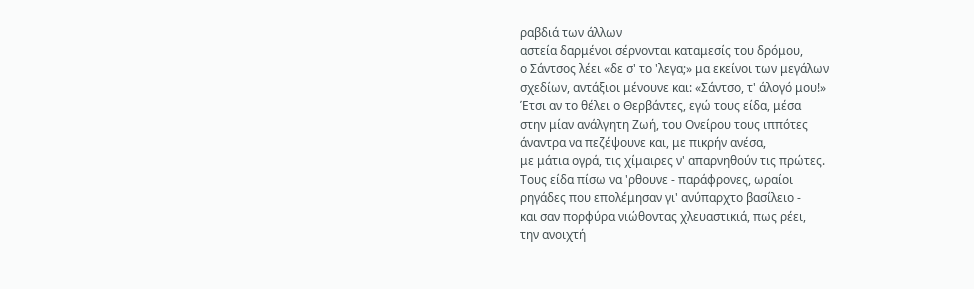ραβδιά των άλλων
αστεία δαρμένοι σέρνονται καταμεσίς του δρόμου,
ο Σάντσος λέει «δε σ' το 'λεγα;» μα εκείνοι των μεγάλων
σχεδίων, αντάξιοι μένουνε και: «Σάντσο, τ' άλογό μου!»
Έτσι αν το θέλει ο Θερβάντες, εγώ τους είδα, μέσα
στην μίαν ανάλγητη Ζωή, του Ονείρου τους ιππότες
άναντρα να πεζέψουνε και, με πικρήν ανέσα,
με μάτια ογρά, τις χίμαιρες ν' απαρνηθούν τις πρώτες.
Τους είδα πίσω να 'ρθουνε - παράφρονες, ωραίοι
ρηγάδες που επολέμησαν γι' ανύπαρχτο βασίλειο -
και σαν πορφύρα νιώθοντας χλευαστικιά, πως ρέει,
την ανοιχτή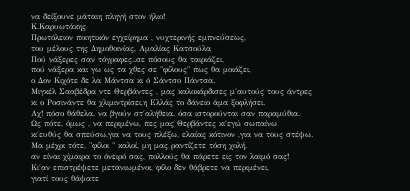να δείξουνε μάταιη πληγή στον ήλιο!
Κ.Καρυωτάκης
Πρωτόλειον ποιητικόν εγχείρημα , νυχτερινής εμπνεύσεως,
του μέλους της Δημοθοινίας, Αμαλίας Κατσούλα
Πού νάξερες σαν τόγραφες..σε πόσους θα ταιριάζει,
πού νάξερα και γω ως τα χθες σε "φίλους" πως θα μοιάζει,
ο Δον Κιχότε δε λα Μάντσα κι ό Σάντσο Πάντσα.
Μιγκέλ Σααβέδρα ντε Θερβάντες , μας καλοκάρδισες μ΄αυτούς τους άντρες
κι ο Ροσινάντε θα χλιμιντρίσει,η Ελλάς το δάνειο άμα ξοφλήσει.
Αχ! πόσο θάθελα, να βγούν στ΄αλήθεια, όσα ιστορούνται σαν παραμύθια.
Ως πότε, όμως , να περιμένω, πες μας Θερβάντες κι΄εγώ σωπαίνω
κι΄ευθύς θα σπεύσω,για να τους πλέξω, ελαίας κότινον ,για να τους στέψω.
Μα μέχρι τότε, "φίλοι " καλοί, μη μας ραντίζετε τόση χολή,
αν είναι χίμαιρα το όνειρό σας, πολλούς θα πάρετε εις τον λαιμό σας!
Κι΄αν επιστρέψετε μετανιωμένοι, φίλο δεν θάβρετε να περιμένει,
γιατί τους θάψατε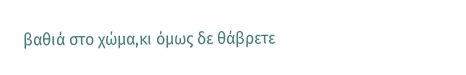βαθιά στο χώμα,κι όμως δε θάβρετε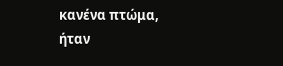κανένα πτώμα,
ήταν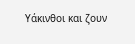Υάκινθοι και ζουν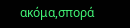ακόμα,σπορά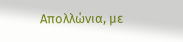Απολλώνια, με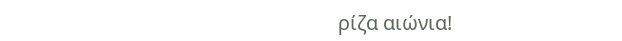ρίζα αιώνια!